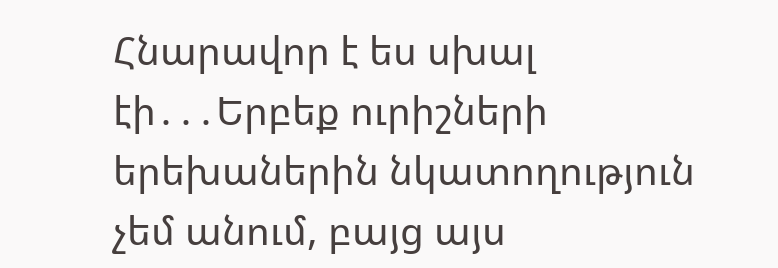Հնարավոր է ես սխալ էի․․․Երբեք ուրիշների երեխաներին նկատողություն չեմ անում, բայց այս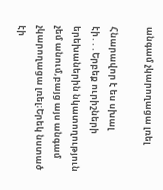անգամ չկարողացա լռել

Հնարավոր է ես սխալ էի․․․Երբեք ուրիշների երեխաներին նկատողություն չեմ անում,բայց այս անգամ չկարողացա լռել։Երեկ նստած
էի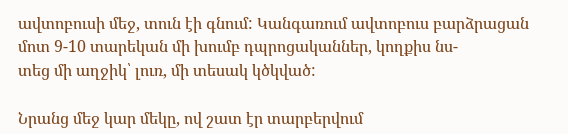ավտոբուսի մեջ, տուն էի գնում: Կանգառում ավտոբուս բարձրացան մոտ 9-10 տարեկան մի խումբ դպրոցականներ, կողքիս նս-
տեց մի աղջիկ՝ լուռ, մի տեսակ կծկված:

Նրանց մեջ կար մեկը, ով շատ էր տարբերվում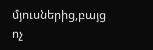մյուսներից,բայց ոչ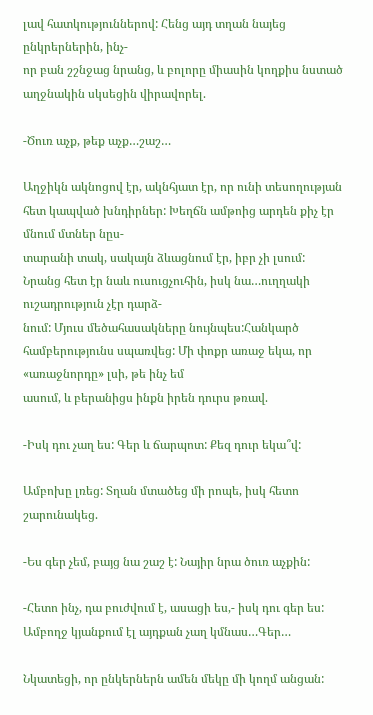լավ հատկություններով: Հենց այդ տղան նայեց ընկրերներին, ինչ-
որ բան շշնջաց նրանց, և բոլորը միասին կողքիս նստած աղջնակին սկսեցին վիրավորել.

-Ծուռ աչք, թեք աչք…շաշ…

Աղջիկն ակնոցով էր, ակնհյատ էր, որ ունի տեսողության հետ կապված խնդիրներ: Խեղճն ամթոից արդեն քիչ էր մնում մտներ նըս-
տարանի տակ, սակայն ձևացնում էր, իբր չի լսում: Նրանց հետ էր նաև ուսուցչուհին, իսկ նա…ուղղակի ուշադրություն չէր դարձ-
նում: Մյուս մեծահասակները նույնպես:Հանկարծ համբերությունս սպառվեց: Մի փոքր առաջ եկա, որ «առաջնորդը» լսի, թե ինչ եմ
ասում, և բերանիցս ինքն իրեն դուրս թռավ.

-Իսկ դու չաղ ես: Գեր և ճարպոտ: Քեզ դուր եկա՞վ:

Ամբոխը լռեց: Տղան մտածեց մի րոպե, իսկ հետո շարունակեց.

-Ես գեր չեմ, բայց նա շաշ է: Նայիր նրա ծուռ աչքին:

-Հետո ինչ, դա բուժվում է, ասացի ես,- իսկ դու գեր ես: Ամբողջ կյանքում էլ այդքան չաղ կմնաս…Գեր…

Նկատեցի, որ ընկերներն ամեն մեկը մի կողմ անցան: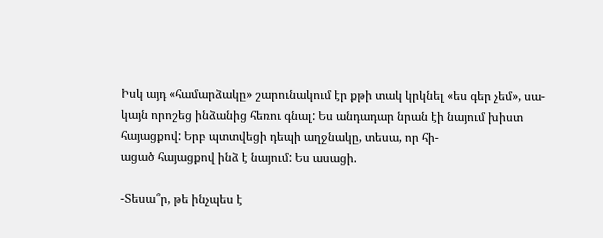Իսկ այդ «համարձակը» շարունակում էր քթի տակ կրկնել «ես գեր չեմ», սա-
կայն որոշեց ինձանից հեռու գնալ: Ես անդադար նրան էի նայում խիստ հայացքով: Երբ պտտվեցի դեպի աղջնակը, տեսա, որ հի-
ացած հայացքով ինձ է նայում: Ես ասացի.

-Տեսա՞ր, թե ինչպես է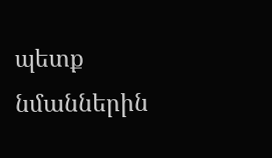պետք նմաններին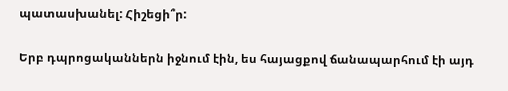պատասխանել: Հիշեցի՞ր:

Երբ դպրոցականներն իջնում էին, ես հայացքով ճանապարհում էի այդ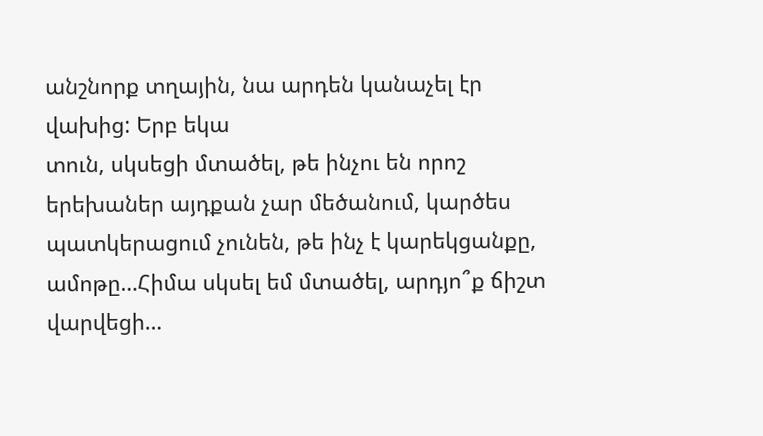անշնորք տղային, նա արդեն կանաչել էր վախից: Երբ եկա
տուն, սկսեցի մտածել, թե ինչու են որոշ երեխաներ այդքան չար մեծանում, կարծես պատկերացում չունեն, թե ինչ է կարեկցանքը,
ամոթը…Հիմա սկսել եմ մտածել, արդյո՞ք ճիշտ վարվեցի…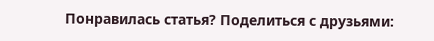Понравилась статья? Поделиться с друзьями: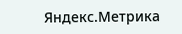Яндекс.Метрика